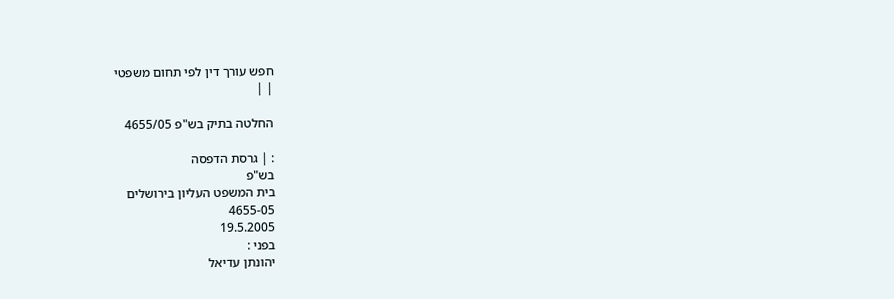חפש עורך דין לפי תחום משפטי
| |

החלטה בתיק בש"פ 4655/05

: | גרסת הדפסה
בש"פ
בית המשפט העליון בירושלים
4655-05
19.5.2005
בפני :
יהונתן עדיאל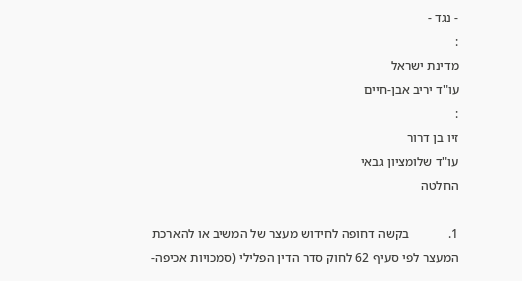- נגד -
:
מדינת ישראל
עו"ד יריב אבן-חיים
:
זיו בן דרור
עו"ד שלומציון גבאי
החלטה

1.            בקשה דחופה לחידוש מעצר של המשיב או להארכת המעצר לפי סעיף 62 לחוק סדר הדין הפלילי (סמכויות אכיפה-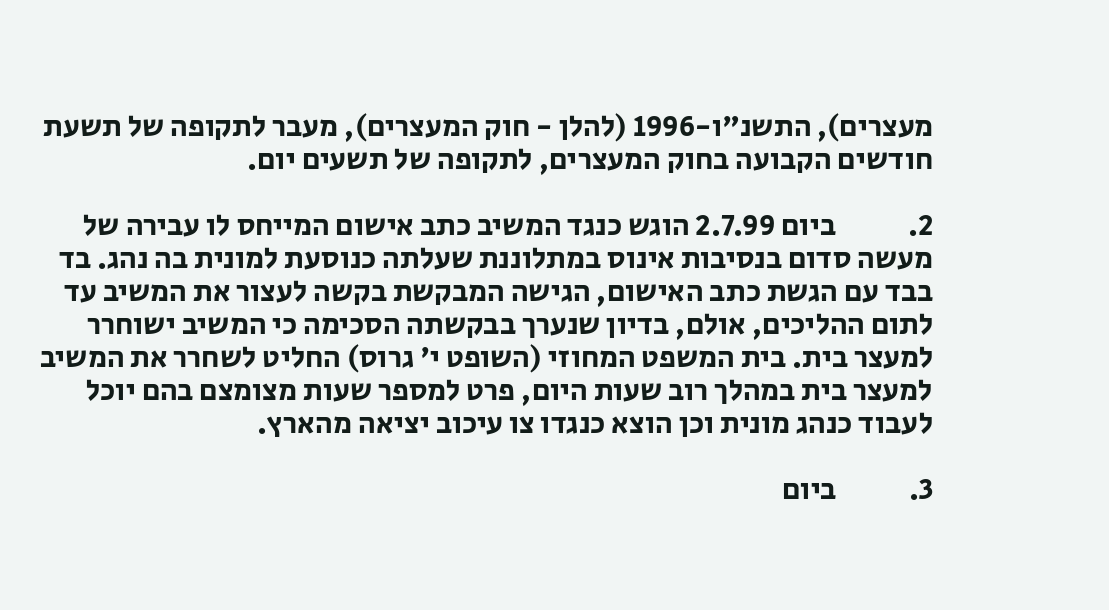מעצרים), התשנ"ו-1996 (להלן - חוק המעצרים), מעבר לתקופה של תשעת חודשים הקבועה בחוק המעצרים, לתקופה של תשעים יום.

2.            ביום 2.7.99 הוגש כנגד המשיב כתב אישום המייחס לו עבירה של מעשה סדום בנסיבות אינוס במתלוננת שעלתה כנוסעת למונית בה נהג. בד בבד עם הגשת כתב האישום, הגישה המבקשת בקשה לעצור את המשיב עד לתום ההליכים, אולם, בדיון שנערך בבקשתה הסכימה כי המשיב ישוחרר למעצר בית. בית המשפט המחוזי (השופט י' גרוס) החליט לשחרר את המשיב למעצר בית במהלך רוב שעות היום, פרט למספר שעות מצומצם בהם יוכל לעבוד כנהג מונית וכן הוצא כנגדו צו עיכוב יציאה מהארץ.

3.            ביום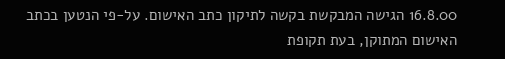16.8.00 הגישה המבקשת בקשה לתיקון כתב האישום. על-פי הנטען בכתב האישום המתוקן, בעת תקופת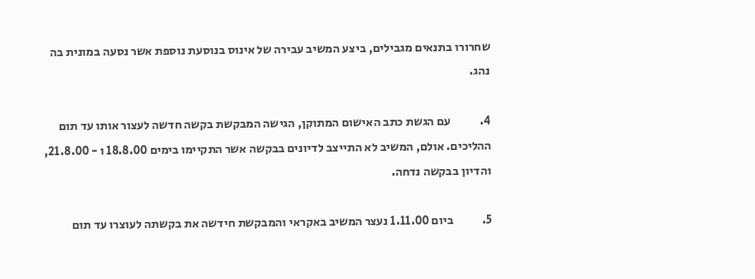שחרורו בתנאים מגבילים, ביצע המשיב עבירה של אינוס בנוסעת נוספת אשר נסעה במונית בה נהג.

4.            עם הגשת כתב האישום המתוקן, הגישה המבקשת בקשה חדשה לעצור אותו עד תום ההליכים. אולם, המשיב לא התייצב לדיונים בבקשה אשר התקיימו בימים 18.8.00 ו - 21.8.00, והדיון בבקשה נדחה.

5.            ביום 1.11.00 נעצר המשיב באקראי והמבקשת חידשה את בקשתה לעוצרו עד תום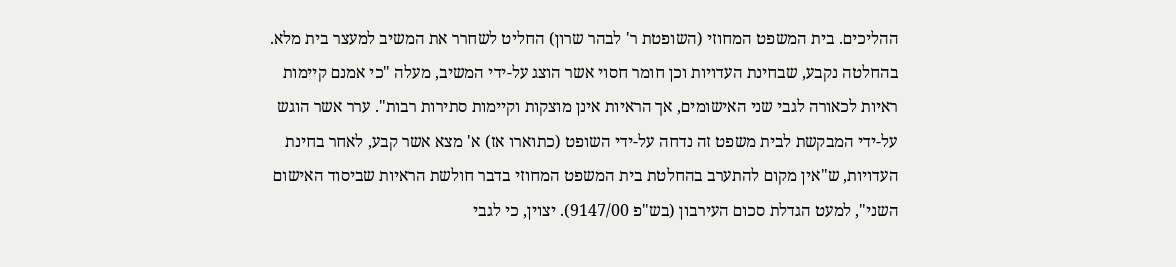ההליכים. בית המשפט המחוזי (השופטת ר' לבהר שרון) החליט לשחרר את המשיב למעצר בית מלא. בהחלטה נקבע, שבחינת העדויות וכן חומר חסוי אשר הוצג על-ידי המשיב, מעלה "כי אמנם קיימות ראיות לכאורה לגבי שני האישומים, אך הראיות אינן מוצקות וקיימות סתירות רבות". ערר אשר הוגש על-ידי המבקשת לבית משפט זה נדחה על-ידי השופט (כתוארו אז) א' מצא אשר קבע, לאחר בחינת העדויות, ש"אין מקום להתערב בהחלטת בית המשפט המחוזי בדבר חולשת הראיות שביסוד האישום השני", למעט הגדלת סכום העירבון (בש"פ 9147/00). יצוין, כי לגבי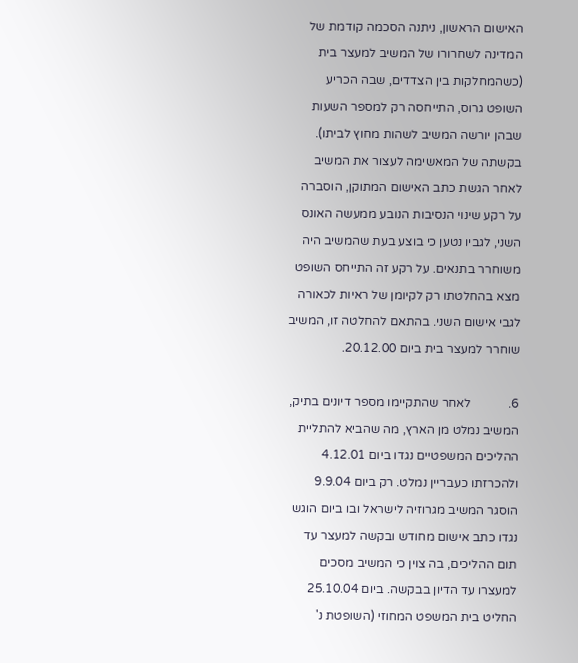האישום הראשון, ניתנה הסכמה קודמת של המדינה לשחרורו של המשיב למעצר בית (כשהמחלקות בין הצדדים, שבה הכריע השופט גרוס, התייחסה רק למספר השעות שבהן יורשה המשיב לשהות מחוץ לביתו). בקשתה של המאשימה לעצור את המשיב לאחר הגשת כתב האישום המתוקן, הוסברה על רקע שינוי הנסיבות הנובע ממעשה האונס השני, לגביו נטען כי בוצע בעת שהמשיב היה משוחרר בתנאים. על רקע זה התייחס השופט מצא בהחלטתו רק לקיומן של ראיות לכאורה לגבי אישום השני. בהתאם להחלטה זו, המשיב שוחרר למעצר בית ביום 20.12.00.

6.            לאחר שהתקיימו מספר דיונים בתיק, המשיב נמלט מן הארץ, מה שהביא להתליית ההליכים המשפטיים נגדו ביום 4.12.01 ולהכרזתו כעבריין נמלט. רק ביום 9.9.04 הוסגר המשיב מגרוזיה לישראל ובו ביום הוגש נגדו כתב אישום מחודש ובקשה למעצר עד תום ההליכים, בה צוין כי המשיב מסכים למעצרו עד הדיון בבקשה. ביום 25.10.04 החליט בית המשפט המחוזי (השופטת נ'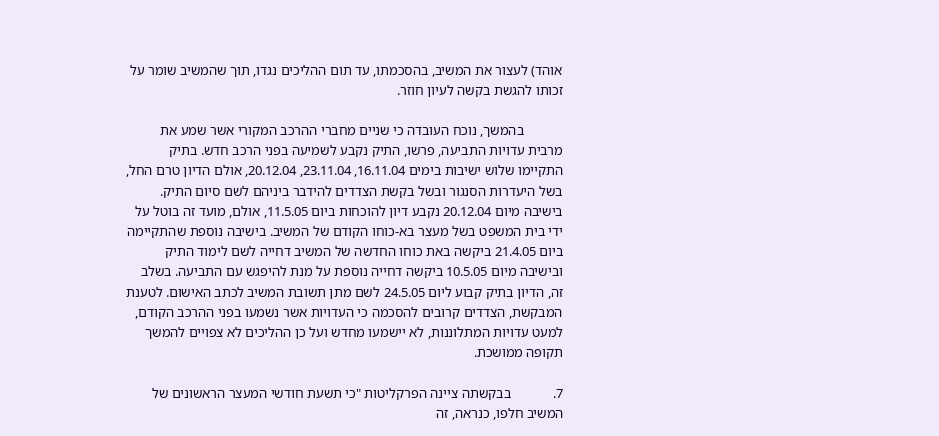אוהד) לעצור את המשיב, בהסכמתו, עד תום ההליכים נגדו, תוך שהמשיב שומר על זכותו להגשת בקשה לעיון חוזר.

           בהמשך, נוכח העובדה כי שניים מחברי ההרכב המקורי אשר שמע את מרבית עדויות התביעה, פרשו, התיק נקבע לשמיעה בפני הרכב חדש. בתיק התקיימו שלוש ישיבות בימים 16.11.04, 23.11.04, 20.12.04, אולם הדיון טרם החל, בשל היעדרות הסנגור ובשל בקשת הצדדים להידבר ביניהם לשם סיום התיק. בישיבה מיום 20.12.04 נקבע דיון להוכחות ביום 11.5.05, אולם, מועד זה בוטל על ידי בית המשפט בשל מעצר בא-כוחו הקודם של המשיב. בישיבה נוספת שהתקיימה ביום 21.4.05 ביקשה באת כוחו החדשה של המשיב דחייה לשם לימוד התיק ובישיבה מיום 10.5.05 ביקשה דחייה נוספת על מנת להיפגש עם התביעה. בשלב זה, הדיון בתיק קבוע ליום 24.5.05 לשם מתן תשובת המשיב לכתב האישום. לטענת המבקשת, הצדדים קרובים להסכמה כי העדויות אשר נשמעו בפני ההרכב הקודם, למעט עדויות המתלוננות, לא יישמעו מחדש ועל כן ההליכים לא צפויים להמשך תקופה ממושכת.

7.            בבקשתה ציינה הפרקליטות "כי תשעת חודשי המעצר הראשונים של המשיב חלפו, כנראה, זה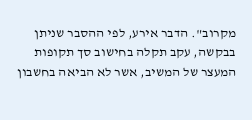מקרוב". הדבר אירע, לפי ההסבר שניתן בבקשה, עקב תקלה בחישוב סך תקופות המעצר של המשיב, אשר לא הביאה בחשבון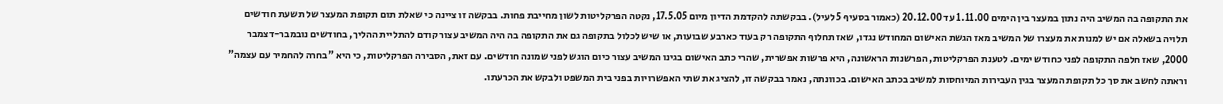את התקופה בה המשיב היה נתון במעצר בין הימים 1.11.00 עד 20.12.00 (כאמור בסעיף 5 לעיל). בבקשתה להקדמת הדיון מיום 17.5.05, נקטה הפרקליטות לשון מחייבת פחות. בבקשה זו ציינה כי שאלת תום תקופת המעצר של תשעת חודשים תלויה בשאלה אם יש למנות את מעצרו של המשיב מאז הגשת האישום המחודש נגדו, שאז תחלוף התקופה רק בעוד כארבע שבועות, או שיש לכלול בתקופה גם את התקופה בה היה המשיב עצור קודם להתליית ההליך, בחודשים נובמבר-דצמבר 2000, שאז חלפה התקופה לפני כחודש ימים. לטענת הפרקליטות, הפרשנות הראשונה, היא פרשות אפשרית, שהרי כתב האישום בגינו המשיב עצור כיום הוגש לפני שמונה חודשים. עם זאת, הסבירה הפרקליטות, כי היא "בחרה להחמיר עם עצמה" וראתה לחשב את סך כל תקופת המעצר בגין העבירות המיוחסות למשיב בכתב האישום. בכוונתה, נאמר בבקשה זו, להציג את שתי האפשרויות בפני בית המשפט ולבקש את הכרעתו.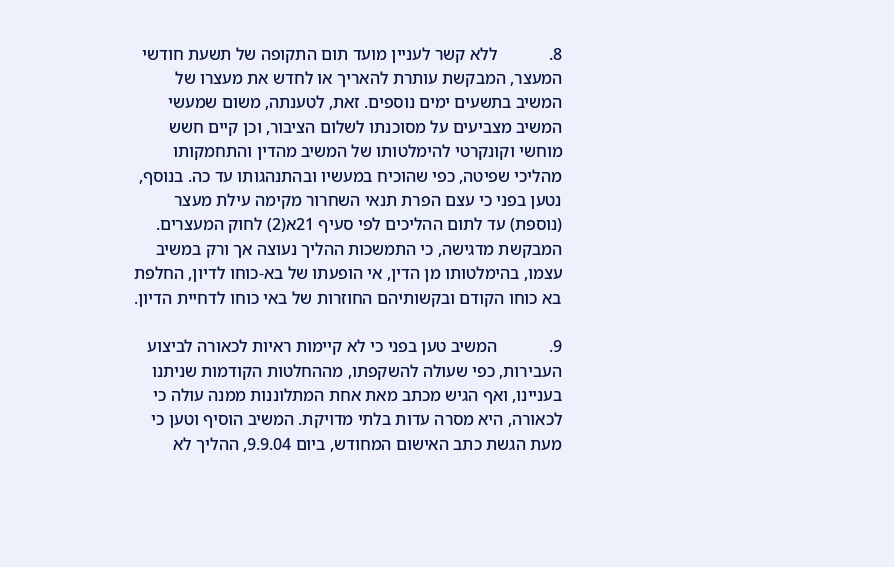8.            ללא קשר לעניין מועד תום התקופה של תשעת חודשי המעצר, המבקשת עותרת להאריך או לחדש את מעצרו של המשיב בתשעים ימים נוספים. זאת, לטענתה, משום שמעשי המשיב מצביעים על מסוכנתו לשלום הציבור, וכן קיים חשש מוחשי וקונקרטי להימלטותו של המשיב מהדין והתחמקותו מהליכי שפיטה, כפי שהוכיח במעשיו ובהתנהגותו עד כה. בנוסף, נטען בפני כי עצם הפרת תנאי השחרור מקימה עילת מעצר (נוספת) עד לתום ההליכים לפי סעיף 21א(2) לחוק המעצרים. המבקשת מדגישה, כי התמשכות ההליך נעוצה אך ורק במשיב עצמו, בהימלטותו מן הדין, אי הופעתו של בא-כוחו לדיון, החלפת בא כוחו הקודם ובקשותיהם החוזרות של באי כוחו לדחיית הדיון.

9.            המשיב טען בפני כי לא קיימות ראיות לכאורה לביצוע העבירות, כפי שעולה להשקפתו, מההחלטות הקודמות שניתנו בעניינו, ואף הגיש מכתב מאת אחת המתלוננות ממנה עולה כי לכאורה, היא מסרה עדות בלתי מדויקת. המשיב הוסיף וטען כי מעת הגשת כתב האישום המחודש, ביום 9.9.04, ההליך לא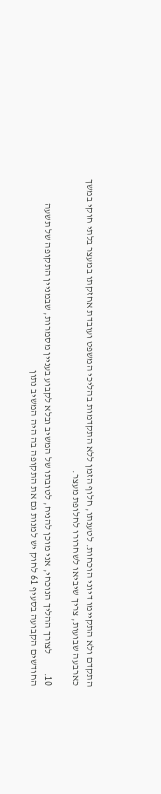התקדם ולא התקיימו דיוני הוכחות. לטענתו, חלוף הזמן ללא התקדמות בהליכי המשפט ועובדת אחזקתו במעצר בלתי חוקי במשך כארבעה שבועות, צריך שיביאו לשחרורו לחלופת מעצר.

10.         לצורך ההליך הנוכחי, אני מוכן להניח, לטובתו של המשיב ובלא לקבוע בעניין מסמרות, שבמניין התקופה של תשעה החודשים הקבועה בסעיף 61 לחוק יש למנות גם את התקופה בה היה המשיב נתון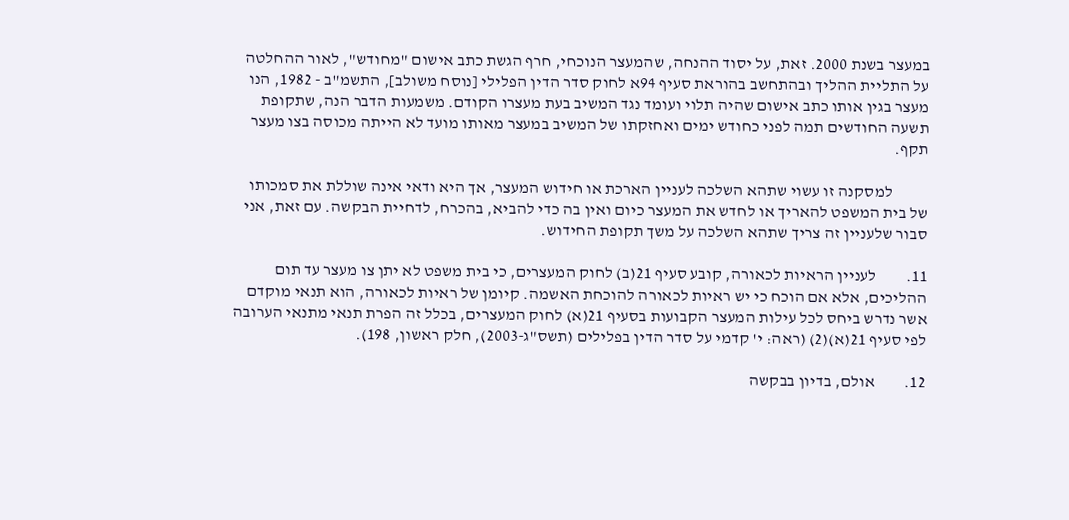במעצר בשנת 2000. זאת, על יסוד ההנחה, שהמעצר הנוכחי, חרף הגשת כתב אישום "מחודש", לאור ההחלטה על התליית ההליך ובהתחשב בהוראת סעיף 94א לחוק סדר הדין הפלילי [נוסח משולב], התשמ"ב - 1982, הנו מעצר בגין אותו כתב אישום שהיה תלוי ועומד נגד המשיב בעת מעצרו הקודם. משמעות הדבר הנה, שתקופת תשעה החודשים תמה לפני כחודש ימים ואחזקתו של המשיב במעצר מאותו מועד לא הייתה מכוסה בצו מעצר תקף.

           למסקנה זו עשוי שתהא השלכה לעניין הארכת או חידוש המעצר, אך היא ודאי אינה שוללת את סמכותו של בית המשפט להאריך או לחדש את המעצר כיום ואין בה כדי להביא, בהכרח, לדחיית הבקשה. עם זאת, אני סבור שלעניין זה צריך שתהא השלכה על משך תקופת החידוש.

11.         לעניין הראיות לכאורה, קובע סעיף 21(ב) לחוק המעצרים, כי בית משפט לא יתן צו מעצר עד תום ההליכים, אלא אם הוכח כי יש ראיות לכאורה להוכחת האשמה. קיומן של ראיות לכאורה, הוא תנאי מוקדם אשר נדרש ביחס לכל עילות המעצר הקבועות בסעיף 21(א) לחוק המעצרים, בכלל זה הפרת תנאי מתנאי הערובה לפי סעיף 21(א)(2) (ראה: י' קדמי על סדר הדין בפלילים (תשס"ג-2003), חלק ראשון, 198).

12.         אולם, בדיון בבקשה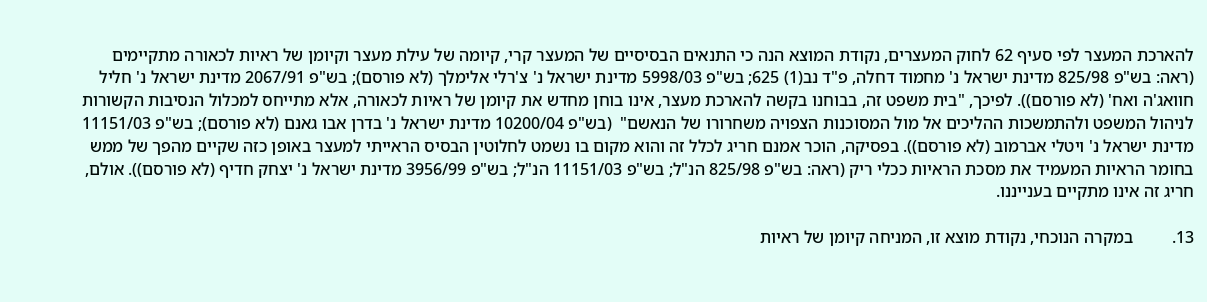להארכת המעצר לפי סעיף 62 לחוק המעצרים, נקודת המוצא הנה כי התנאים הבסיסיים של המעצר קרי, קיומה של עילת מעצר וקיומן של ראיות לכאורה מתקיימים (ראה: בש"פ 825/98 מדינת ישראל נ' מחמוד דחלה, פ"ד נב(1) 625; בש"פ 5998/03 מדינת ישראל נ' צ'רלי אלימלך (לא פורסם); בש"פ 2067/91 מדינת ישראל נ' חליל חוואג'ה ואח' (לא פורסם)). לפיכך, "בית משפט זה, בבוחנו בקשה להארכת מעצר, אינו בוחן מחדש את קיומן של ראיות לכאורה, אלא מתייחס למכלול הנסיבות הקשורות לניהול המשפט ולהתמשכות ההליכים אל מול המסוכנות הצפויה משחרורו של הנאשם"  (בש"פ 10200/04 מדינת ישראל נ' בדרן אבו גאנם (לא פורסם); בש"פ 11151/03 מדינת ישראל נ' ויטלי אברמוב (לא פורסם)). בפסיקה, הוכר אמנם חריג לכלל זה והוא מקום בו נשמט לחלוטין הבסיס הראייתי למעצר באופן כזה שקיים מהפך של ממש בחומר הראיות המעמיד את מסכת הראיות ככלי ריק (ראה: בש"פ 825/98 הנ"ל; בש"פ 11151/03 הנ"ל; בש"פ 3956/99 מדינת ישראל נ' יצחק חדיף (לא פורסם)). אולם, חריג זה אינו מתקיים בענייננו.

13.         במקרה הנוכחי, נקודת מוצא זו, המניחה קיומן של ראיות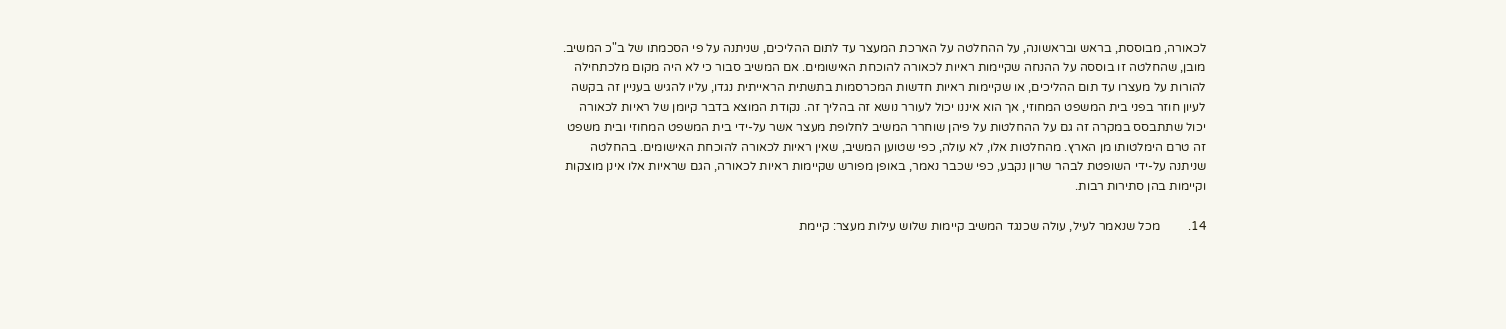לכאורה, מבוססת, בראש ובראשונה, על ההחלטה על הארכת המעצר עד לתום ההליכים, שניתנה על פי הסכמתו של ב"כ המשיב. מובן, שהחלטה זו בוססה על ההנחה שקיימות ראיות לכאורה להוכחת האישומים. אם המשיב סבור כי לא היה מקום מלכתחילה להורות על מעצרו עד תום ההליכים, או שקיימות ראיות חדשות המכרסמות בתשתית הראייתית נגדו, עליו להגיש בעניין זה בקשה לעיון חוזר בפני בית המשפט המחוזי, אך הוא איננו יכול לעורר נושא זה בהליך זה. נקודת המוצא בדבר קיומן של ראיות לכאורה יכול שתתבסס במקרה זה גם על ההחלטות על פיהן שוחרר המשיב לחלופת מעצר אשר על-ידי בית המשפט המחוזי ובית משפט זה טרם הימלטותו מן הארץ. מהחלטות אלו, לא עולה, כפי שטוען המשיב, שאין ראיות לכאורה להוכחת האישומים. בהחלטה שניתנה על-ידי השופטת לבהר שרון נקבע, כפי שכבר נאמר, באופן מפורש שקיימות ראיות לכאורה, הגם שראיות אלו אינן מוצקות וקיימות בהן סתירות רבות.

14.         מכל שנאמר לעיל, עולה שכנגד המשיב קיימות שלוש עילות מעצר: קיימת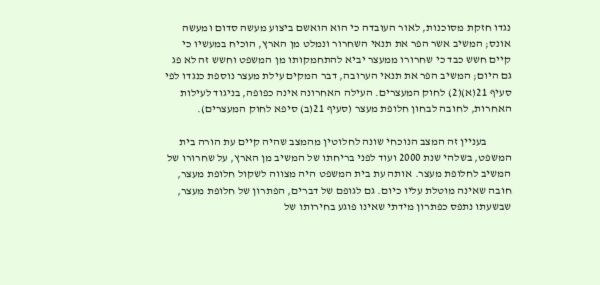נגדו חזקת מסוכנות, לאור העובדה כי הוא הואשם ביצוע מעשה סדום ומעשה אונס; המשיב אשר הפר את תנאי השחרור ונמלט מן הארץ, הוכיח במעשיו כי קיים חשש כבד כי שחרורו ממעצר יביא להתחמקותו מן המשפט וחשש זה לא פג גם היום; המשיב הפר את תנאי הערובה, דבר המקים עילת מעצר נוספת כנגדו לפי סעיף 21(א)(2) לחוק המעצרים. העילה האחרונה אינה כפופה, בניגוד לעילות האחרות, לחובה לבחון חלופת מעצר (סעיף 21(ב) סיפא לחוק המעצרים).

           בעניין זה המצב הנוכחי שונה לחלוטין מהמצב שהיה קיים עת הורה בית המשפט, בשלהי שנת 2000 ועוד לפני בריחתו של המשיב מן הארץ, על שחרורו של המשיב לחלופת מעצר. אותה עת בית המשפט היה מצווה לשקול חלופת מעצר, חובה שאינה מוטלת עליו כיום. גם לגופם של דברים, הפתרון של חלופת מעצר, שבשעתו נתפס כפתרון מידתי שאינו פוגע בחירותו של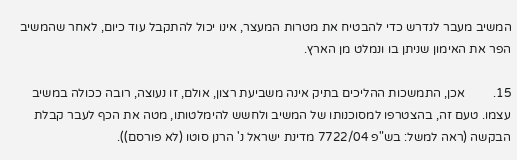המשיב מעבר לנדרש כדי להבטיח את מטרות המעצר, אינו יכול להתקבל עוד כיום, לאחר שהמשיב הפר את האימון שניתן בו ונמלט מן הארץ.

15.         אכן, התמשכות ההליכים בתיק אינה משביעת רצון, אולם, זו נעוצה, רובה ככולה במשיב עצמו. טעם זה, בהצטרפו למסוכנותו של המשיב ולחשש להימלטותו, מטה את הכף לעבר קבלת הבקשה (ראה למשל: בש"פ 7722/04 מדינת ישראל נ' הרנן סוטו (לא פורסם)).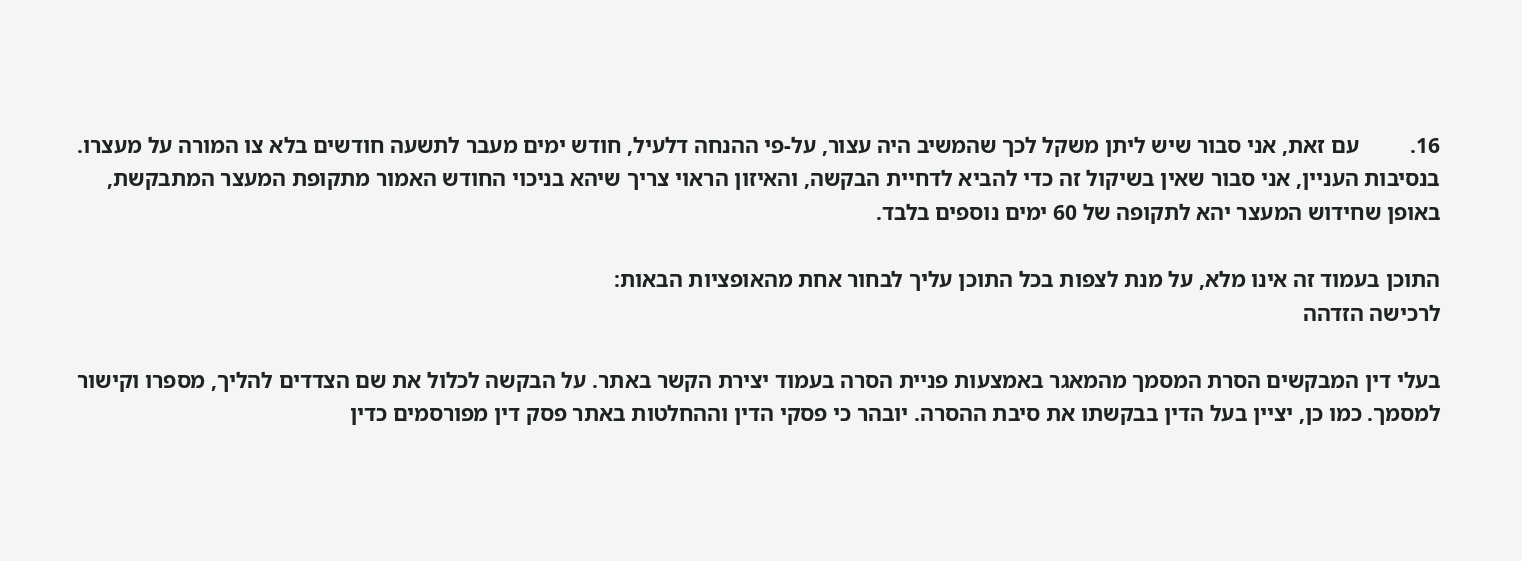16.         עם זאת, אני סבור שיש ליתן משקל לכך שהמשיב היה עצור, על-פי ההנחה דלעיל, חודש ימים מעבר לתשעה חודשים בלא צו המורה על מעצרו. בנסיבות העניין, אני סבור שאין בשיקול זה כדי להביא לדחיית הבקשה, והאיזון הראוי צריך שיהא בניכוי החודש האמור מתקופת המעצר המתבקשת, באופן שחידוש המעצר יהא לתקופה של 60 ימים נוספים בלבד.

התוכן בעמוד זה אינו מלא, על מנת לצפות בכל התוכן עליך לבחור אחת מהאופציות הבאות:
לרכישה הזדהה

בעלי דין המבקשים הסרת המסמך מהמאגר באמצעות פניית הסרה בעמוד יצירת הקשר באתר. על הבקשה לכלול את שם הצדדים להליך, מספרו וקישור למסמך. כמו כן, יציין בעל הדין בבקשתו את סיבת ההסרה. יובהר כי פסקי הדין וההחלטות באתר פסק דין מפורסמים כדין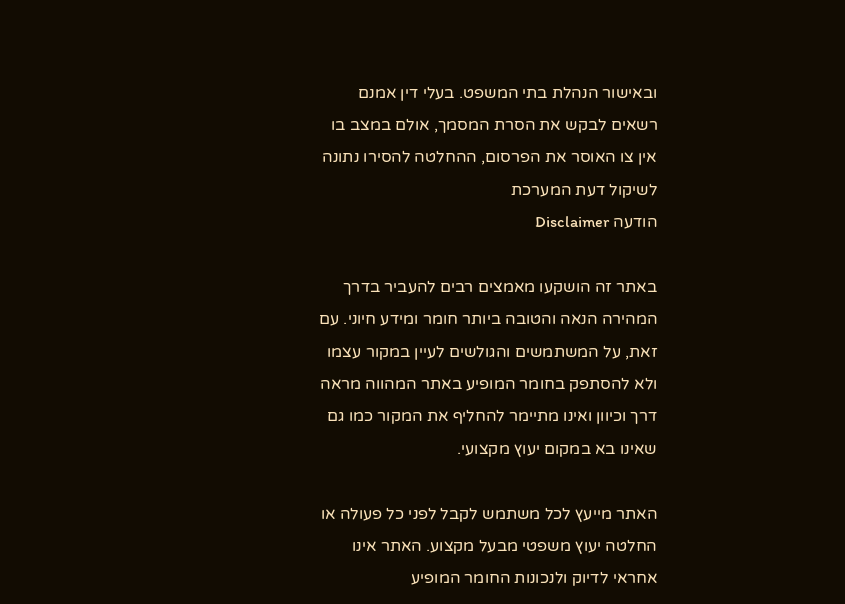ובאישור הנהלת בתי המשפט. בעלי דין אמנם רשאים לבקש את הסרת המסמך, אולם במצב בו אין צו האוסר את הפרסום, ההחלטה להסירו נתונה לשיקול דעת המערכת
הודעה Disclaimer

באתר זה הושקעו מאמצים רבים להעביר בדרך המהירה הנאה והטובה ביותר חומר ומידע חיוני. עם זאת, על המשתמשים והגולשים לעיין במקור עצמו ולא להסתפק בחומר המופיע באתר המהווה מראה דרך וכיוון ואינו מתיימר להחליף את המקור כמו גם שאינו בא במקום יעוץ מקצועי.

האתר מייעץ לכל משתמש לקבל לפני כל פעולה או החלטה יעוץ משפטי מבעל מקצוע. האתר אינו אחראי לדיוק ולנכונות החומר המופיע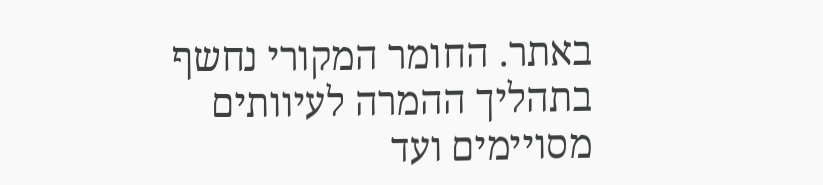באתר. החומר המקורי נחשף בתהליך ההמרה לעיוותים מסויימים ועד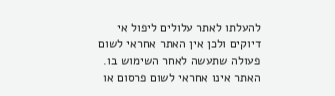להעלתו לאתר עלולים ליפול אי דיוקים ולכן אין האתר אחראי לשום פעולה שתעשה לאחר השימוש בו. האתר אינו אחראי לשום פרסום או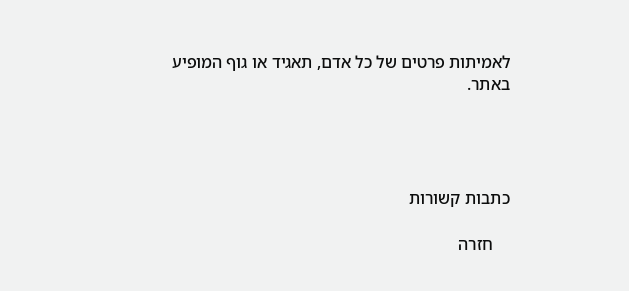לאמיתות פרטים של כל אדם, תאגיד או גוף המופיע באתר.




כתבות קשורות

    חזרה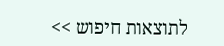לתוצאות חיפוש >>